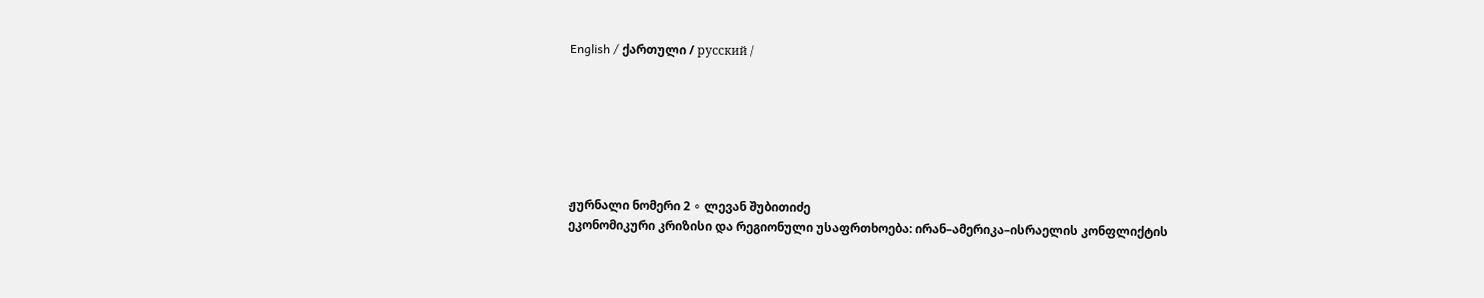English / ქართული / русский /







ჟურნალი ნომერი 2 ∘ ლევან შუბითიძე
ეკონომიკური კრიზისი და რეგიონული უსაფრთხოება: ირან–ამერიკა–ისრაელის კონფლიქტის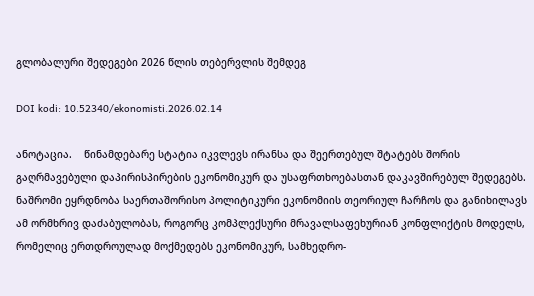გლობალური შედეგები 2026 წლის თებერვლის შემდეგ

DOI kodi: 10.52340/ekonomisti.2026.02.14

ანოტაცია.    წინამდებარე სტატია იკვლევს ირანსა და შეერთებულ შტატებს შორის გაღრმავებული დაპირისპირების ეკონომიკურ და უსაფრთხოებასთან დაკავშირებულ შედეგებს. ნაშრომი ეყრდნობა საერთაშორისო პოლიტიკური ეკონომიის თეორიულ ჩარჩოს და განიხილავს ამ ორმხრივ დაძაბულობას, როგორც კომპლექსური მრავალსაფეხურიან კონფლიქტის მოდელს, რომელიც ერთდროულად მოქმედებს ეკონომიკურ, სამხედრო-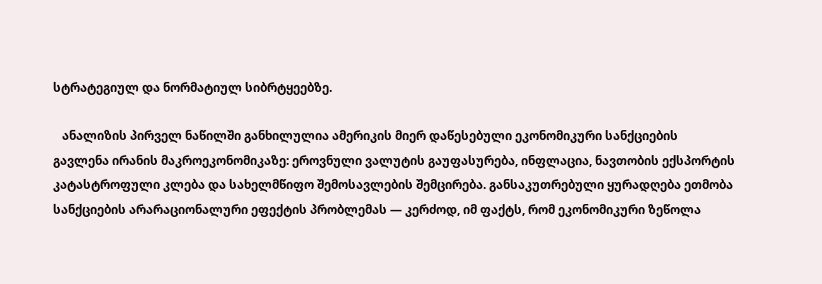სტრატეგიულ და ნორმატიულ სიბრტყეებზე.

   ანალიზის პირველ ნაწილში განხილულია ამერიკის მიერ დაწესებული ეკონომიკური სანქციების გავლენა ირანის მაკროეკონომიკაზე: ეროვნული ვალუტის გაუფასურება, ინფლაცია, ნავთობის ექსპორტის კატასტროფული კლება და სახელმწიფო შემოსავლების შემცირება. განსაკუთრებული ყურადღება ეთმობა სანქციების არარაციონალური ეფექტის პრობლემას — კერძოდ, იმ ფაქტს, რომ ეკონომიკური ზეწოლა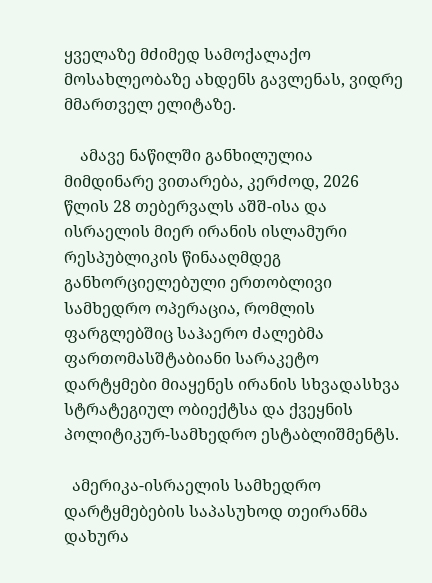ყველაზე მძიმედ სამოქალაქო მოსახლეობაზე ახდენს გავლენას, ვიდრე მმართველ ელიტაზე.

    ამავე ნაწილში განხილულია მიმდინარე ვითარება, კერძოდ, 2026 წლის 28 თებერვალს აშშ-ისა და ისრაელის მიერ ირანის ისლამური რესპუბლიკის წინააღმდეგ განხორციელებული ერთობლივი სამხედრო ოპერაცია, რომლის ფარგლებშიც საჰაერო ძალებმა ფართომასშტაბიანი სარაკეტო დარტყმები მიაყენეს ირანის სხვადასხვა სტრატეგიულ ობიექტსა და ქვეყნის პოლიტიკურ-სამხედრო ესტაბლიშმენტს.

  ამერიკა-ისრაელის სამხედრო დარტყმებების საპასუხოდ თეირანმა დახურა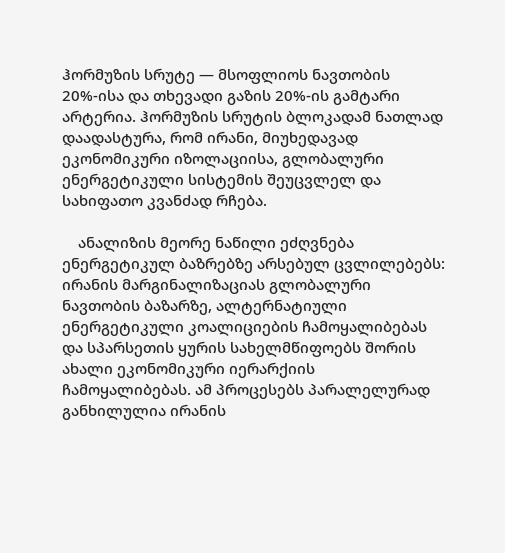ჰორმუზის სრუტე — მსოფლიოს ნავთობის 20%-ისა და თხევადი გაზის 20%-ის გამტარი არტერია. ჰორმუზის სრუტის ბლოკადამ ნათლად დაადასტურა, რომ ირანი, მიუხედავად ეკონომიკური იზოლაციისა, გლობალური ენერგეტიკული სისტემის შეუცვლელ და სახიფათო კვანძად რჩება.

    ანალიზის მეორე ნაწილი ეძღვნება ენერგეტიკულ ბაზრებზე არსებულ ცვლილებებს: ირანის მარგინალიზაციას გლობალური ნავთობის ბაზარზე, ალტერნატიული ენერგეტიკული კოალიციების ჩამოყალიბებას და სპარსეთის ყურის სახელმწიფოებს შორის ახალი ეკონომიკური იერარქიის ჩამოყალიბებას. ამ პროცესებს პარალელურად განხილულია ირანის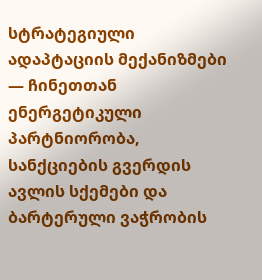სტრატეგიული ადაპტაციის მექანიზმები — ჩინეთთან ენერგეტიკული პარტნიორობა, სანქციების გვერდის ავლის სქემები და ბარტერული ვაჭრობის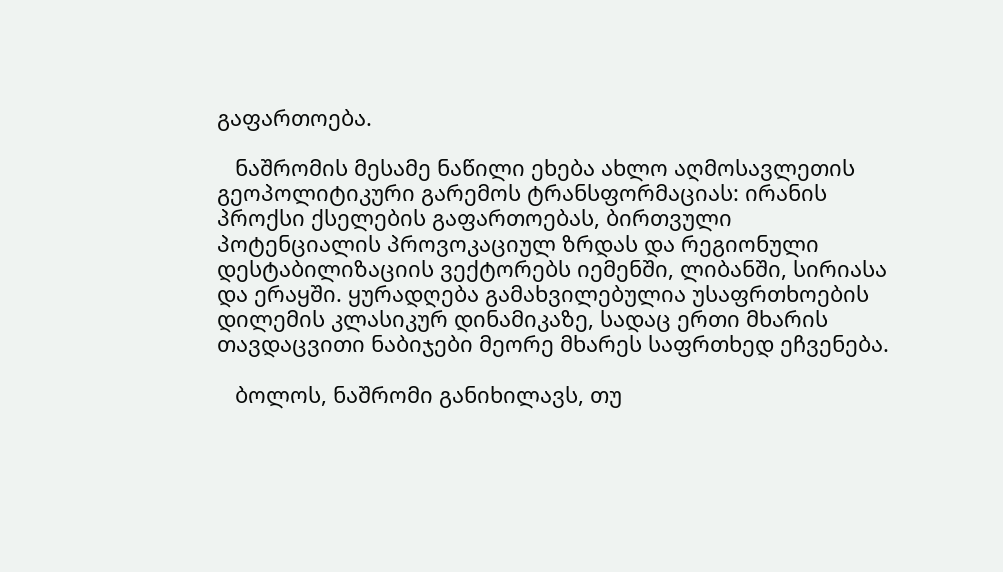გაფართოება.

   ნაშრომის მესამე ნაწილი ეხება ახლო აღმოსავლეთის გეოპოლიტიკური გარემოს ტრანსფორმაციას: ირანის პროქსი ქსელების გაფართოებას, ბირთვული პოტენციალის პროვოკაციულ ზრდას და რეგიონული დესტაბილიზაციის ვექტორებს იემენში, ლიბანში, სირიასა და ერაყში. ყურადღება გამახვილებულია უსაფრთხოების დილემის კლასიკურ დინამიკაზე, სადაც ერთი მხარის თავდაცვითი ნაბიჯები მეორე მხარეს საფრთხედ ეჩვენება.

   ბოლოს, ნაშრომი განიხილავს, თუ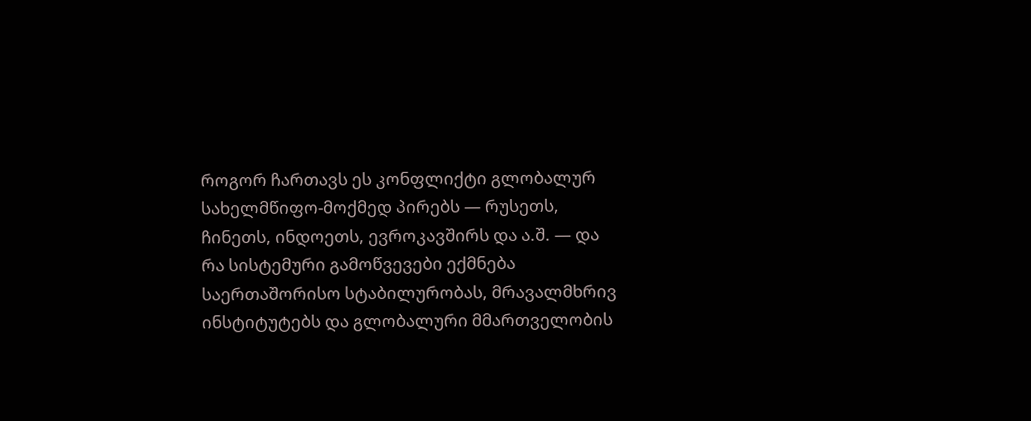როგორ ჩართავს ეს კონფლიქტი გლობალურ სახელმწიფო-მოქმედ პირებს — რუსეთს, ჩინეთს, ინდოეთს, ევროკავშირს და ა.შ. — და რა სისტემური გამოწვევები ექმნება საერთაშორისო სტაბილურობას, მრავალმხრივ ინსტიტუტებს და გლობალური მმართველობის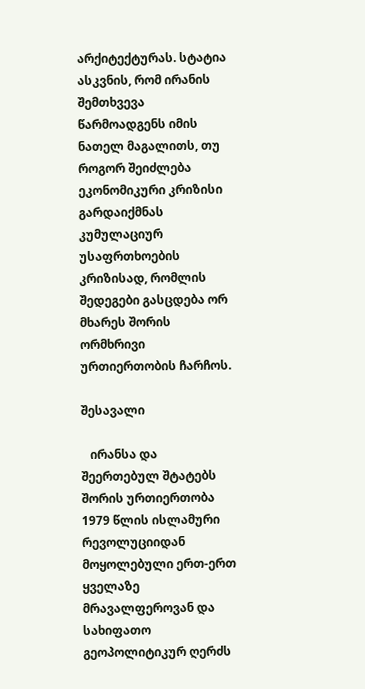არქიტექტურას. სტატია ასკვნის, რომ ირანის შემთხვევა წარმოადგენს იმის ნათელ მაგალითს, თუ როგორ შეიძლება ეკონომიკური კრიზისი გარდაიქმნას კუმულაციურ უსაფრთხოების კრიზისად, რომლის შედეგები გასცდება ორ მხარეს შორის ორმხრივი ურთიერთობის ჩარჩოს.

შესავალი

   ირანსა და შეერთებულ შტატებს შორის ურთიერთობა 1979 წლის ისლამური რევოლუციიდან მოყოლებული ერთ-ერთ ყველაზე მრავალფეროვან და სახიფათო გეოპოლიტიკურ ღერძს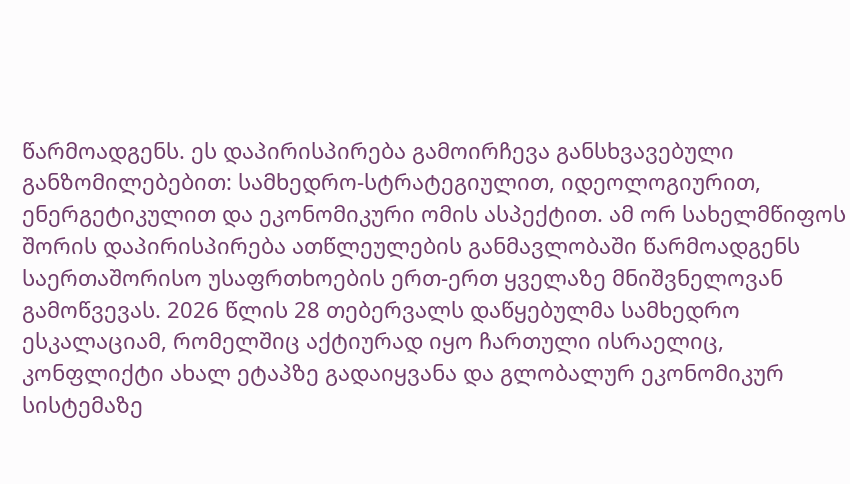წარმოადგენს. ეს დაპირისპირება გამოირჩევა განსხვავებული განზომილებებით: სამხედრო-სტრატეგიულით, იდეოლოგიურით, ენერგეტიკულით და ეკონომიკური ომის ასპექტით. ამ ორ სახელმწიფოს შორის დაპირისპირება ათწლეულების განმავლობაში წარმოადგენს საერთაშორისო უსაფრთხოების ერთ-ერთ ყველაზე მნიშვნელოვან გამოწვევას. 2026 წლის 28 თებერვალს დაწყებულმა სამხედრო ესკალაციამ, რომელშიც აქტიურად იყო ჩართული ისრაელიც, კონფლიქტი ახალ ეტაპზე გადაიყვანა და გლობალურ ეკონომიკურ სისტემაზე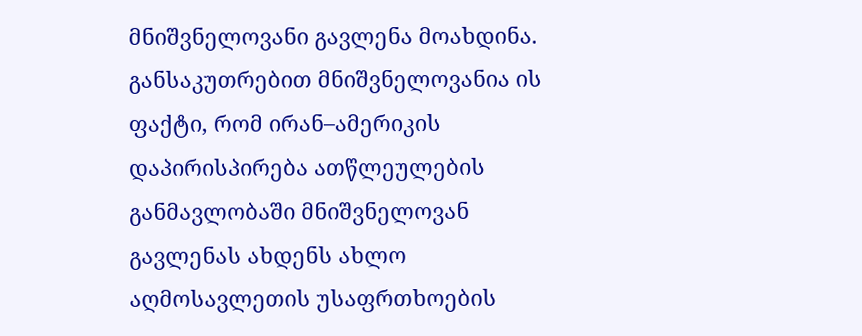მნიშვნელოვანი გავლენა მოახდინა. განსაკუთრებით მნიშვნელოვანია ის ფაქტი, რომ ირან–ამერიკის დაპირისპირება ათწლეულების განმავლობაში მნიშვნელოვან გავლენას ახდენს ახლო აღმოსავლეთის უსაფრთხოების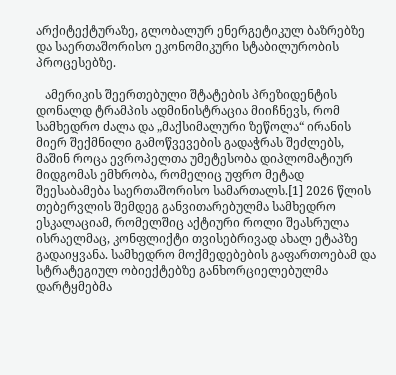არქიტექტურაზე, გლობალურ ენერგეტიკულ ბაზრებზე და საერთაშორისო ეკონომიკური სტაბილურობის პროცესებზე.

   ამერიკის შეერთებული შტატების პრეზიდენტის დონალდ ტრამპის ადმინისტრაცია მიიჩნევს, რომ სამხედრო ძალა და „მაქსიმალური ზეწოლა“ ირანის მიერ შექმნილი გამოწვევების გადაჭრას შეძლებს, მაშინ როცა ევროპელთა უმეტესობა დიპლომატიურ მიდგომას ემხრობა, რომელიც უფრო მეტად შეესაბამება საერთაშორისო სამართალს.[1] 2026 წლის თებერვლის შემდეგ განვითარებულმა სამხედრო ესკალაციამ, რომელშიც აქტიური როლი შეასრულა ისრაელმაც, კონფლიქტი თვისებრივად ახალ ეტაპზე გადაიყვანა. სამხედრო მოქმედებების გაფართოებამ და სტრატეგიულ ობიექტებზე განხორციელებულმა დარტყმებმა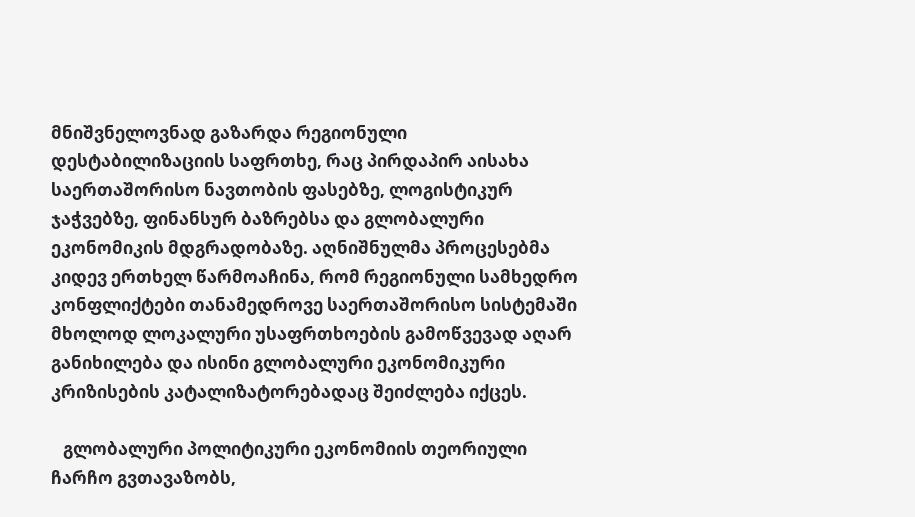მნიშვნელოვნად გაზარდა რეგიონული დესტაბილიზაციის საფრთხე, რაც პირდაპირ აისახა საერთაშორისო ნავთობის ფასებზე, ლოგისტიკურ ჯაჭვებზე, ფინანსურ ბაზრებსა და გლობალური ეკონომიკის მდგრადობაზე. აღნიშნულმა პროცესებმა კიდევ ერთხელ წარმოაჩინა, რომ რეგიონული სამხედრო კონფლიქტები თანამედროვე საერთაშორისო სისტემაში მხოლოდ ლოკალური უსაფრთხოების გამოწვევად აღარ განიხილება და ისინი გლობალური ეკონომიკური კრიზისების კატალიზატორებადაც შეიძლება იქცეს.

   გლობალური პოლიტიკური ეკონომიის თეორიული ჩარჩო გვთავაზობს,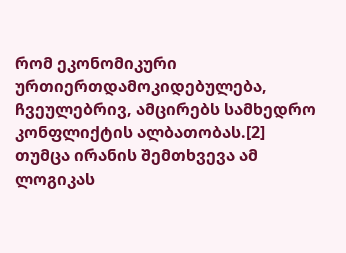რომ ეკონომიკური ურთიერთდამოკიდებულება, ჩვეულებრივ, ამცირებს სამხედრო კონფლიქტის ალბათობას.[2] თუმცა ირანის შემთხვევა ამ ლოგიკას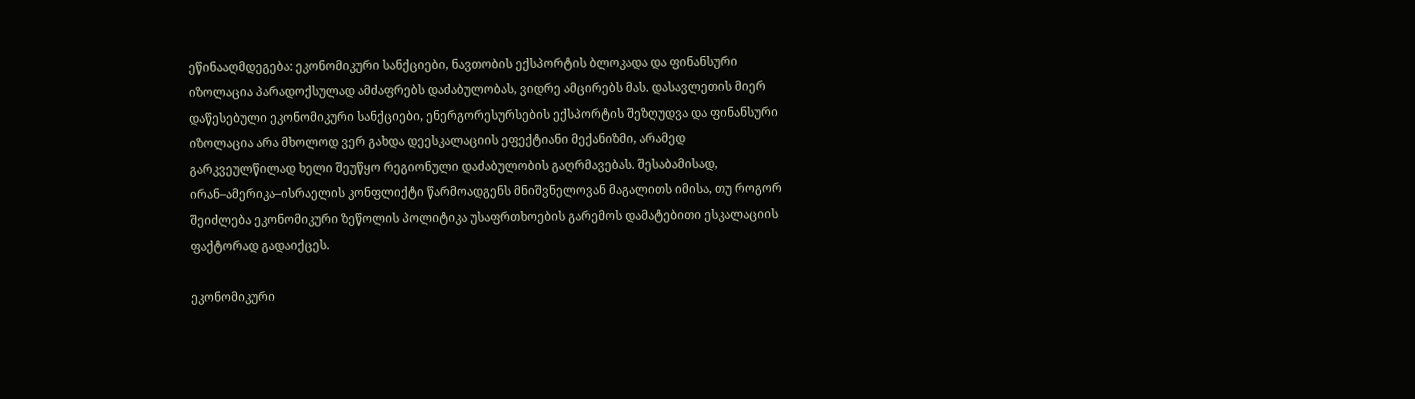ეწინააღმდეგება: ეკონომიკური სანქციები, ნავთობის ექსპორტის ბლოკადა და ფინანსური იზოლაცია პარადოქსულად ამძაფრებს დაძაბულობას, ვიდრე ამცირებს მას. დასავლეთის მიერ დაწესებული ეკონომიკური სანქციები, ენერგორესურსების ექსპორტის შეზღუდვა და ფინანსური იზოლაცია არა მხოლოდ ვერ გახდა დეესკალაციის ეფექტიანი მექანიზმი, არამედ გარკვეულწილად ხელი შეუწყო რეგიონული დაძაბულობის გაღრმავებას. შესაბამისად, ირან–ამერიკა–ისრაელის კონფლიქტი წარმოადგენს მნიშვნელოვან მაგალითს იმისა, თუ როგორ შეიძლება ეკონომიკური ზეწოლის პოლიტიკა უსაფრთხოების გარემოს დამატებითი ესკალაციის ფაქტორად გადაიქცეს.

ეკონომიკური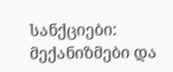სანქციები: მექანიზმები და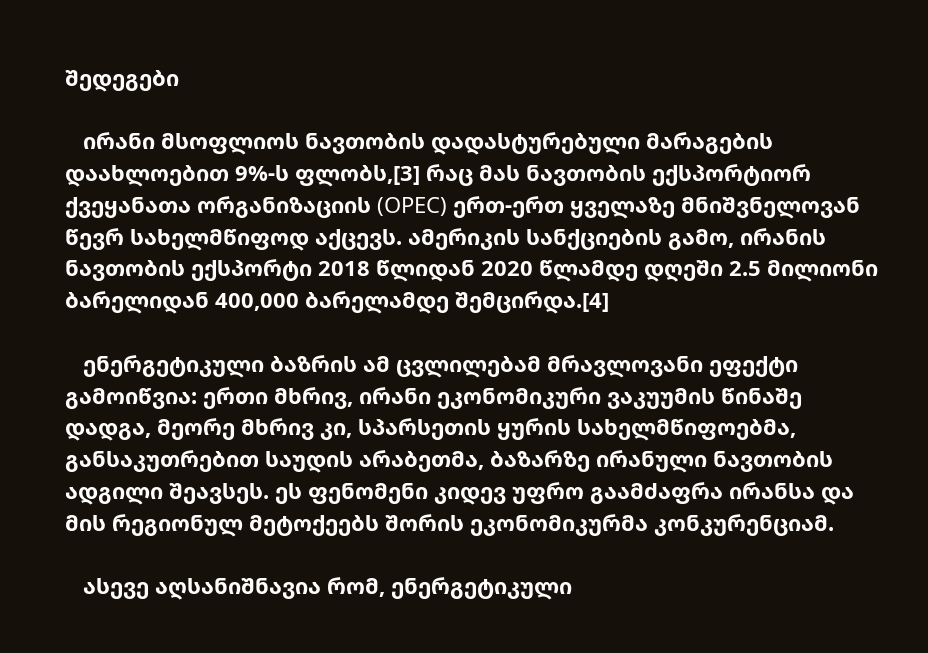შედეგები

   ირანი მსოფლიოს ნავთობის დადასტურებული მარაგების დაახლოებით 9%-ს ფლობს,[3] რაც მას ნავთობის ექსპორტიორ ქვეყანათა ორგანიზაციის (OPEC) ერთ-ერთ ყველაზე მნიშვნელოვან წევრ სახელმწიფოდ აქცევს. ამერიკის სანქციების გამო, ირანის ნავთობის ექსპორტი 2018 წლიდან 2020 წლამდე დღეში 2.5 მილიონი ბარელიდან 400,000 ბარელამდე შემცირდა.[4]

   ენერგეტიკული ბაზრის ამ ცვლილებამ მრავლოვანი ეფექტი გამოიწვია: ერთი მხრივ, ირანი ეკონომიკური ვაკუუმის წინაშე დადგა, მეორე მხრივ კი, სპარსეთის ყურის სახელმწიფოებმა, განსაკუთრებით საუდის არაბეთმა, ბაზარზე ირანული ნავთობის ადგილი შეავსეს. ეს ფენომენი კიდევ უფრო გაამძაფრა ირანსა და მის რეგიონულ მეტოქეებს შორის ეკონომიკურმა კონკურენციამ.

   ასევე აღსანიშნავია რომ, ენერგეტიკული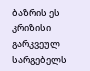ბაზრის ეს კრიზისი გარკვეულ სარგებელს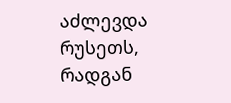აძლევდა რუსეთს, რადგან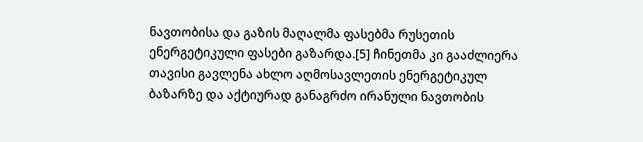ნავთობისა და გაზის მაღალმა ფასებმა რუსეთის ენერგეტიკული ფასები გაზარდა.[5] ჩინეთმა კი გააძლიერა თავისი გავლენა ახლო აღმოსავლეთის ენერგეტიკულ ბაზარზე და აქტიურად განაგრძო ირანული ნავთობის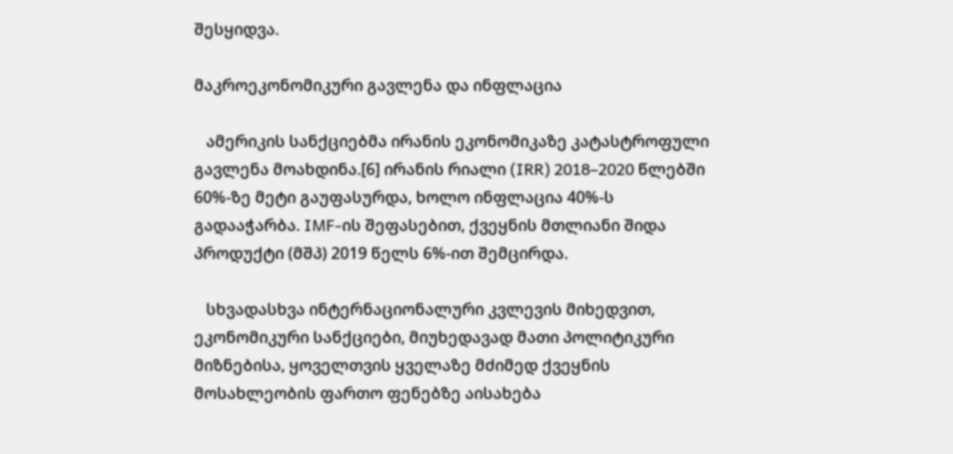შესყიდვა.

მაკროეკონომიკური გავლენა და ინფლაცია

   ამერიკის სანქციებმა ირანის ეკონომიკაზე კატასტროფული გავლენა მოახდინა.[6] ირანის რიალი (IRR) 2018–2020 წლებში 60%-ზე მეტი გაუფასურდა, ხოლო ინფლაცია 40%-ს გადააჭარბა. IMF-ის შეფასებით, ქვეყნის მთლიანი შიდა პროდუქტი (მშპ) 2019 წელს 6%-ით შემცირდა.

   სხვადასხვა ინტერნაციონალური კვლევის მიხედვით, ეკონომიკური სანქციები, მიუხედავად მათი პოლიტიკური მიზნებისა, ყოველთვის ყველაზე მძიმედ ქვეყნის მოსახლეობის ფართო ფენებზე აისახება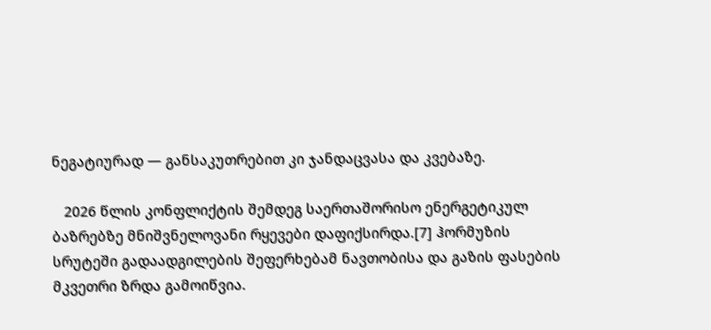ნეგატიურად — განსაკუთრებით კი ჯანდაცვასა და კვებაზე.

   2026 წლის კონფლიქტის შემდეგ საერთაშორისო ენერგეტიკულ ბაზრებზე მნიშვნელოვანი რყევები დაფიქსირდა.[7] ჰორმუზის სრუტეში გადაადგილების შეფერხებამ ნავთობისა და გაზის ფასების მკვეთრი ზრდა გამოიწვია.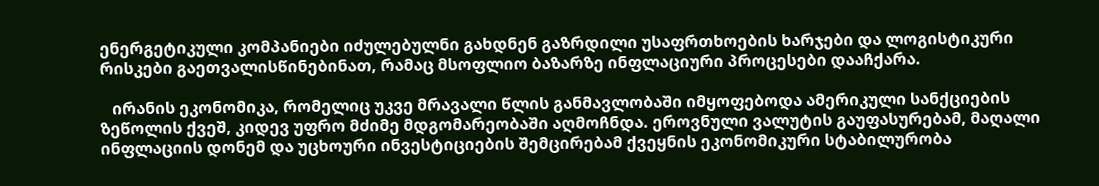ენერგეტიკული კომპანიები იძულებულნი გახდნენ გაზრდილი უსაფრთხოების ხარჯები და ლოგისტიკური რისკები გაეთვალისწინებინათ, რამაც მსოფლიო ბაზარზე ინფლაციური პროცესები დააჩქარა.

   ირანის ეკონომიკა, რომელიც უკვე მრავალი წლის განმავლობაში იმყოფებოდა ამერიკული სანქციების ზეწოლის ქვეშ, კიდევ უფრო მძიმე მდგომარეობაში აღმოჩნდა. ეროვნული ვალუტის გაუფასურებამ, მაღალი ინფლაციის დონემ და უცხოური ინვესტიციების შემცირებამ ქვეყნის ეკონომიკური სტაბილურობა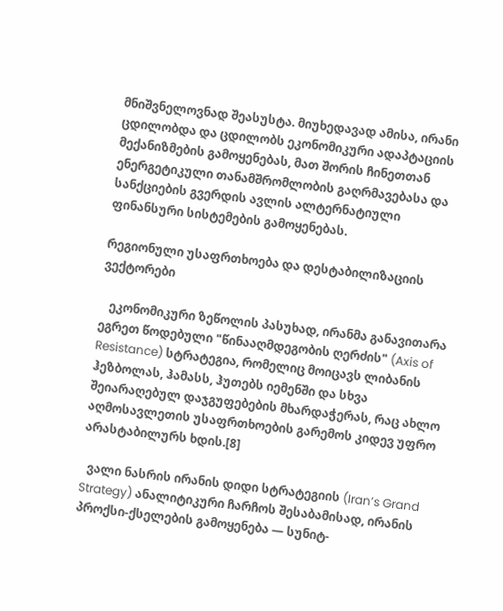მნიშვნელოვნად შეასუსტა. მიუხედავად ამისა, ირანი ცდილობდა და ცდილობს ეკონომიკური ადაპტაციის მექანიზმების გამოყენებას, მათ შორის ჩინეთთან ენერგეტიკული თანამშრომლობის გაღრმავებასა და სანქციების გვერდის ავლის ალტერნატიული ფინანსური სისტემების გამოყენებას.

რეგიონული უსაფრთხოება და დესტაბილიზაციის ვექტორები

   ეკონომიკური ზეწოლის პასუხად, ირანმა განავითარა ეგრეთ წოდებული "წინააღმდეგობის ღერძის" (Axis of Resistance) სტრატეგია, რომელიც მოიცავს ლიბანის ჰეზბოლას, ჰამასს, ჰუთებს იემენში და სხვა შეიარაღებულ დაჯგუფებების მხარდაჭერას, რაც ახლო აღმოსავლეთის უსაფრთხოების გარემოს კიდევ უფრო არასტაბილურს ხდის.[8]

  ვალი ნასრის ირანის დიდი სტრატეგიის (Iran’s Grand Strategy) ანალიტიკური ჩარჩოს შესაბამისად, ირანის პროქსი-ქსელების გამოყენება — სუნიტ-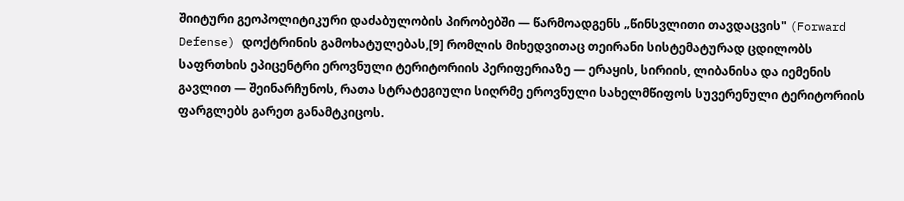შიიტური გეოპოლიტიკური დაძაბულობის პირობებში — წარმოადგენს „წინსვლითი თავდაცვის" (Forward Defense) დოქტრინის გამოხატულებას,[9] რომლის მიხედვითაც თეირანი სისტემატურად ცდილობს საფრთხის ეპიცენტრი ეროვნული ტერიტორიის პერიფერიაზე — ერაყის, სირიის, ლიბანისა და იემენის გავლით — შეინარჩუნოს, რათა სტრატეგიული სიღრმე ეროვნული სახელმწიფოს სუვერენული ტერიტორიის ფარგლებს გარეთ განამტკიცოს.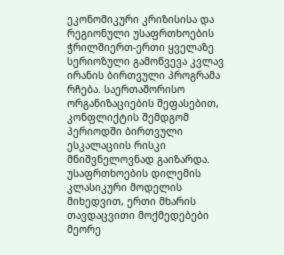ეკონომიკური კრიზისისა და რეგიონული უსაფრთხოების ჭრილშიერთ-ერთი ყველაზე სერიოზული გამოწვევა კვლავ ირანის ბირთვული პროგრამა რჩება. საერთაშორისო ორგანიზაციების შეფასებით, კონფლიქტის შემდგომ პერიოდში ბირთვული ესკალაციის რისკი მნიშვნელოვნად გაიზარდა. უსაფრთხოების დილემის კლასიკური მოდელის მიხედვით, ერთი მხარის თავდაცვითი მოქმედებები მეორე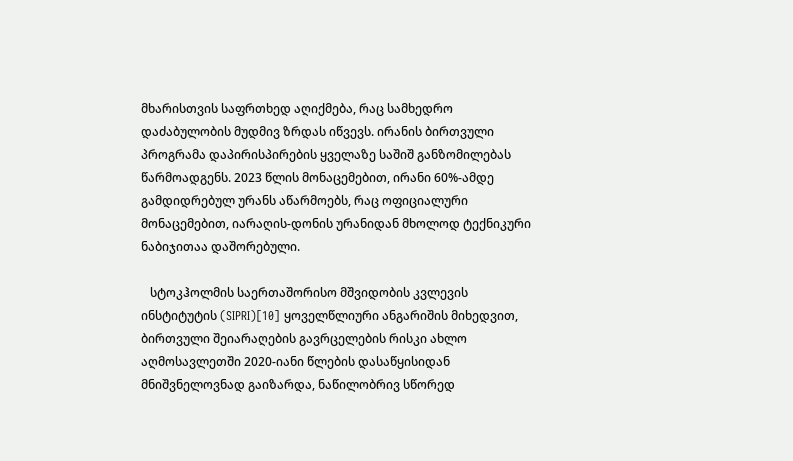მხარისთვის საფრთხედ აღიქმება, რაც სამხედრო დაძაბულობის მუდმივ ზრდას იწვევს. ირანის ბირთვული პროგრამა დაპირისპირების ყველაზე საშიშ განზომილებას წარმოადგენს. 2023 წლის მონაცემებით, ირანი 60%-ამდე გამდიდრებულ ურანს აწარმოებს, რაც ოფიციალური მონაცემებით, იარაღის-დონის ურანიდან მხოლოდ ტექნიკური ნაბიჯითაა დაშორებული.

   სტოკჰოლმის საერთაშორისო მშვიდობის კვლევის ინსტიტუტის (SIPRI)[10] ყოველწლიური ანგარიშის მიხედვით, ბირთვული შეიარაღების გავრცელების რისკი ახლო აღმოსავლეთში 2020-იანი წლების დასაწყისიდან მნიშვნელოვნად გაიზარდა, ნაწილობრივ სწორედ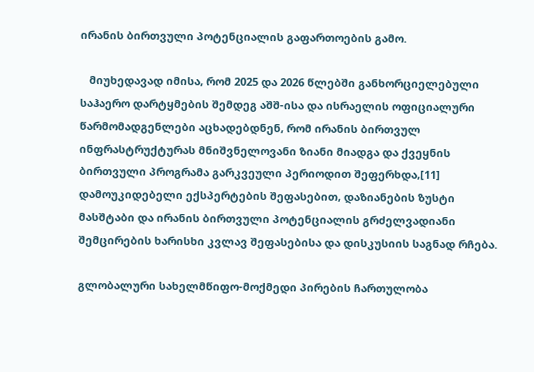ირანის ბირთვული პოტენციალის გაფართოების გამო.

   მიუხედავად იმისა, რომ 2025 და 2026 წლებში განხორციელებული საჰაერო დარტყმების შემდეგ აშშ-ისა და ისრაელის ოფიციალური წარმომადგენლები აცხადებდნენ, რომ ირანის ბირთვულ ინფრასტრუქტურას მნიშვნელოვანი ზიანი მიადგა და ქვეყნის ბირთვული პროგრამა გარკვეული პერიოდით შეფერხდა,[11] დამოუკიდებელი ექსპერტების შეფასებით, დაზიანების ზუსტი მასშტაბი და ირანის ბირთვული პოტენციალის გრძელვადიანი შემცირების ხარისხი კვლავ შეფასებისა და დისკუსიის საგნად რჩება.

გლობალური სახელმწიფო-მოქმედი პირების ჩართულობა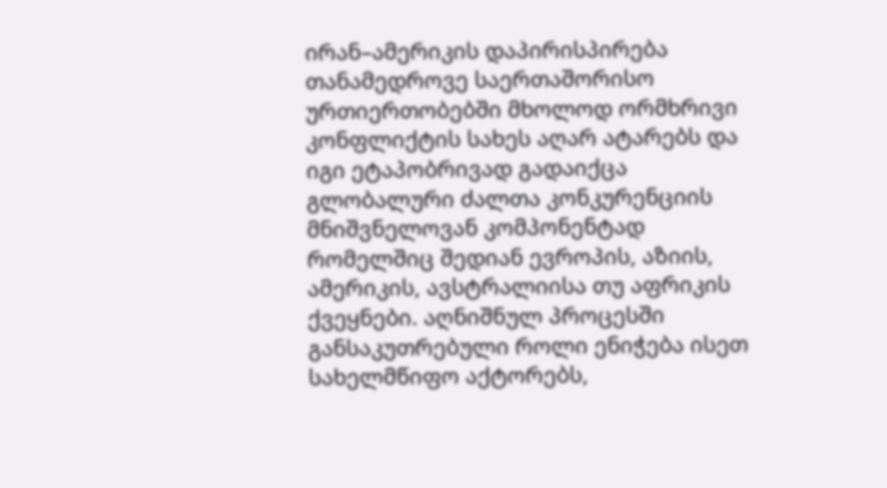ირან–ამერიკის დაპირისპირება თანამედროვე საერთაშორისო ურთიერთობებში მხოლოდ ორმხრივი კონფლიქტის სახეს აღარ ატარებს და იგი ეტაპობრივად გადაიქცა გლობალური ძალთა კონკურენციის მნიშვნელოვან კომპონენტად რომელშიც შედიან ევროპის, აზიის, ამერიკის, ავსტრალიისა თუ აფრიკის ქვეყნები. აღნიშნულ პროცესში განსაკუთრებული როლი ენიჭება ისეთ სახელმწიფო აქტორებს,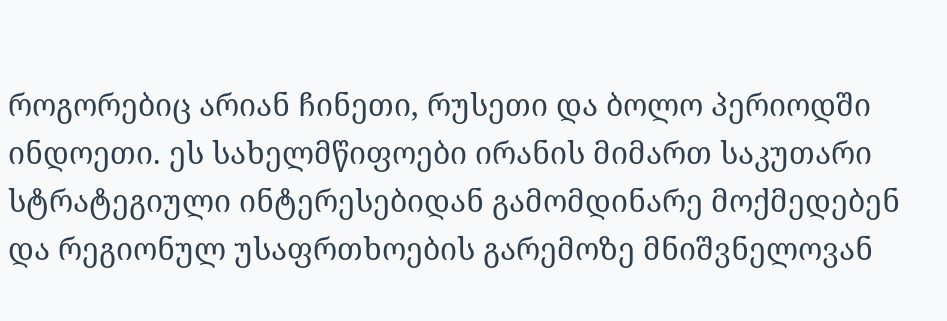როგორებიც არიან ჩინეთი, რუსეთი და ბოლო პერიოდში ინდოეთი. ეს სახელმწიფოები ირანის მიმართ საკუთარი სტრატეგიული ინტერესებიდან გამომდინარე მოქმედებენ და რეგიონულ უსაფრთხოების გარემოზე მნიშვნელოვან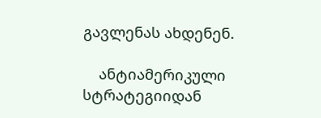გავლენას ახდენენ.

    ანტიამერიკული სტრატეგიიდან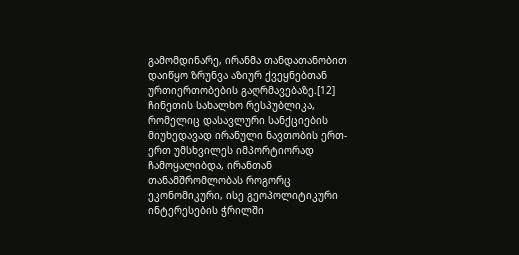გამომდინარე, ირანმა თანდათანობით დაიწყო ზრუნვა აზიურ ქვეყნებთან ურთიერთობების გაღრმავებაზე.[12] ჩინეთის სახალხო რესპუბლიკა, რომელიც დასავლური სანქციების მიუხედავად ირანული ნავთობის ერთ-ერთ უმსხვილეს იმპორტიორად ჩამოყალიბდა, ირანთან თანამშრომლობას როგორც ეკონომიკური, ისე გეოპოლიტიკური ინტერესების ჭრილში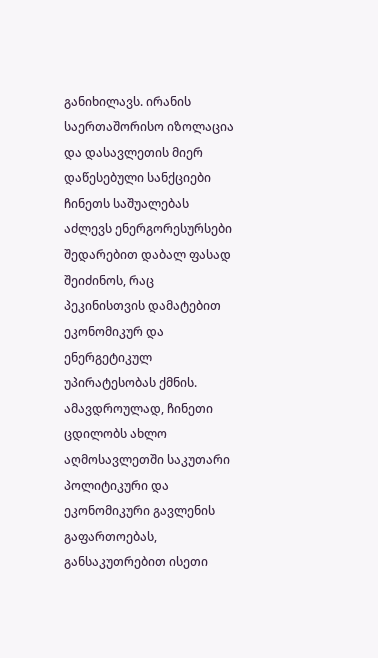განიხილავს. ირანის საერთაშორისო იზოლაცია და დასავლეთის მიერ დაწესებული სანქციები ჩინეთს საშუალებას აძლევს ენერგორესურსები შედარებით დაბალ ფასად შეიძინოს, რაც პეკინისთვის დამატებით ეკონომიკურ და ენერგეტიკულ უპირატესობას ქმნის. ამავდროულად, ჩინეთი ცდილობს ახლო აღმოსავლეთში საკუთარი პოლიტიკური და ეკონომიკური გავლენის გაფართოებას, განსაკუთრებით ისეთი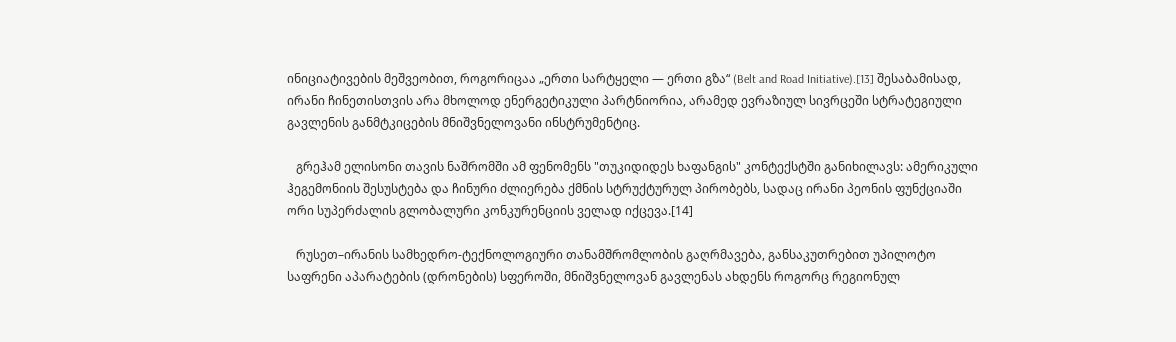ინიციატივების მეშვეობით, როგორიცაა „ერთი სარტყელი — ერთი გზა“ (Belt and Road Initiative).[13] შესაბამისად, ირანი ჩინეთისთვის არა მხოლოდ ენერგეტიკული პარტნიორია, არამედ ევრაზიულ სივრცეში სტრატეგიული გავლენის განმტკიცების მნიშვნელოვანი ინსტრუმენტიც.

   გრეჰამ ელისონი თავის ნაშრომში ამ ფენომენს "თუკიდიდეს ხაფანგის" კონტექსტში განიხილავს: ამერიკული ჰეგემონიის შესუსტება და ჩინური ძლიერება ქმნის სტრუქტურულ პირობებს, სადაც ირანი პეონის ფუნქციაში ორი სუპერძალის გლობალური კონკურენციის ველად იქცევა.[14]

   რუსეთ–ირანის სამხედრო-ტექნოლოგიური თანამშრომლობის გაღრმავება, განსაკუთრებით უპილოტო საფრენი აპარატების (დრონების) სფეროში, მნიშვნელოვან გავლენას ახდენს როგორც რეგიონულ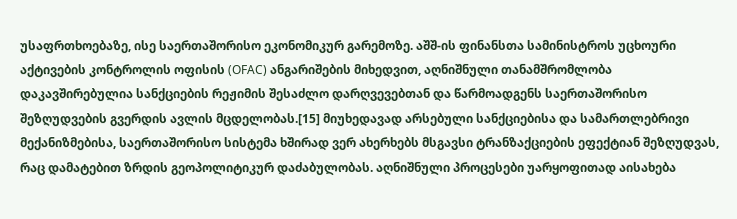უსაფრთხოებაზე, ისე საერთაშორისო ეკონომიკურ გარემოზე. აშშ-ის ფინანსთა სამინისტროს უცხოური აქტივების კონტროლის ოფისის (OFAC) ანგარიშების მიხედვით, აღნიშნული თანამშრომლობა დაკავშირებულია სანქციების რეჟიმის შესაძლო დარღვევებთან და წარმოადგენს საერთაშორისო შეზღუდვების გვერდის ავლის მცდელობას.[15] მიუხედავად არსებული სანქციებისა და სამართლებრივი მექანიზმებისა, საერთაშორისო სისტემა ხშირად ვერ ახერხებს მსგავსი ტრანზაქციების ეფექტიან შეზღუდვას, რაც დამატებით ზრდის გეოპოლიტიკურ დაძაბულობას. აღნიშნული პროცესები უარყოფითად აისახება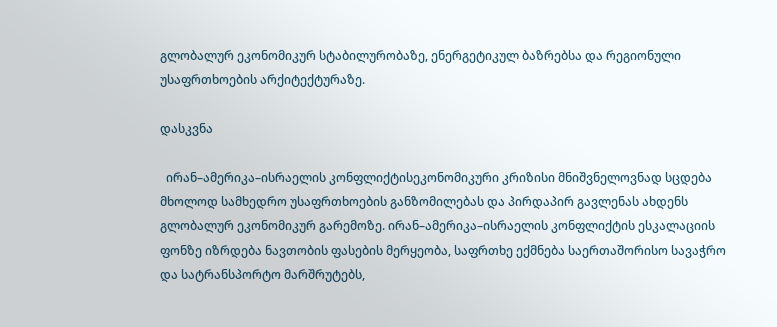გლობალურ ეკონომიკურ სტაბილურობაზე, ენერგეტიკულ ბაზრებსა და რეგიონული უსაფრთხოების არქიტექტურაზე.

დასკვნა

  ირან–ამერიკა–ისრაელის კონფლიქტისეკონომიკური კრიზისი მნიშვნელოვნად სცდება მხოლოდ სამხედრო უსაფრთხოების განზომილებას და პირდაპირ გავლენას ახდენს გლობალურ ეკონომიკურ გარემოზე. ირან–ამერიკა–ისრაელის კონფლიქტის ესკალაციის ფონზე იზრდება ნავთობის ფასების მერყეობა, საფრთხე ექმნება საერთაშორისო სავაჭრო და სატრანსპორტო მარშრუტებს,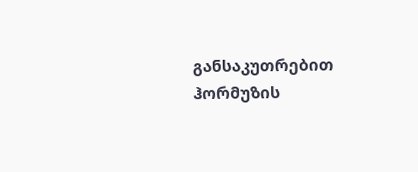განსაკუთრებით ჰორმუზის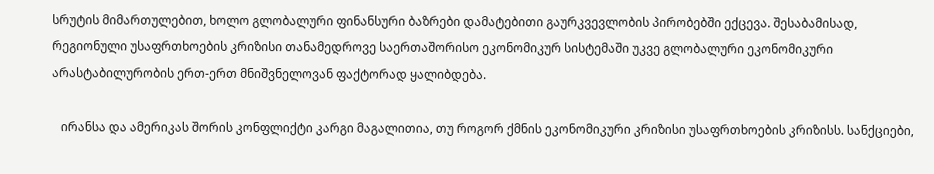სრუტის მიმართულებით, ხოლო გლობალური ფინანსური ბაზრები დამატებითი გაურკვევლობის პირობებში ექცევა. შესაბამისად, რეგიონული უსაფრთხოების კრიზისი თანამედროვე საერთაშორისო ეკონომიკურ სისტემაში უკვე გლობალური ეკონომიკური არასტაბილურობის ერთ-ერთ მნიშვნელოვან ფაქტორად ყალიბდება.

   ირანსა და ამერიკას შორის კონფლიქტი კარგი მაგალითია, თუ როგორ ქმნის ეკონომიკური კრიზისი უსაფრთხოების კრიზისს. სანქციები,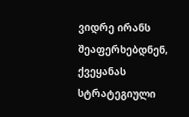ვიდრე ირანს შეაფერხებდნენ, ქვეყანას სტრატეგიული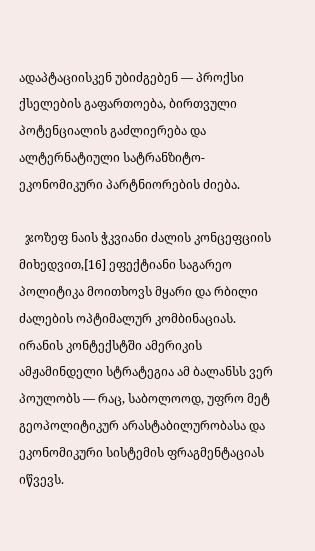ადაპტაციისკენ უბიძგებენ — პროქსი ქსელების გაფართოება, ბირთვული პოტენციალის გაძლიერება და ალტერნატიული სატრანზიტო-ეკონომიკური პარტნიორების ძიება.

  ჯოზეფ ნაის ჭკვიანი ძალის კონცეფციის მიხედვით,[16] ეფექტიანი საგარეო პოლიტიკა მოითხოვს მყარი და რბილი ძალების ოპტიმალურ კომბინაციას. ირანის კონტექსტში ამერიკის ამჟამინდელი სტრატეგია ამ ბალანსს ვერ პოულობს — რაც, საბოლოოდ, უფრო მეტ გეოპოლიტიკურ არასტაბილურობასა და ეკონომიკური სისტემის ფრაგმენტაციას იწვევს.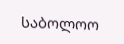საბოლოო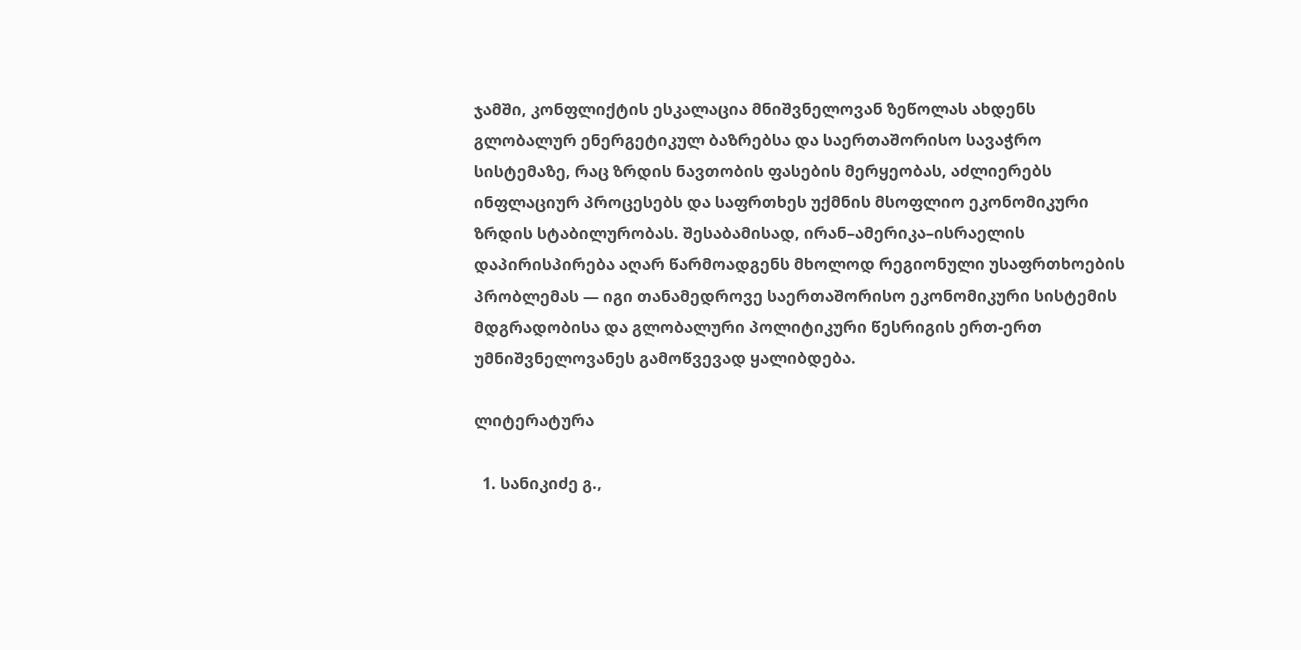ჯამში, კონფლიქტის ესკალაცია მნიშვნელოვან ზეწოლას ახდენს გლობალურ ენერგეტიკულ ბაზრებსა და საერთაშორისო სავაჭრო სისტემაზე, რაც ზრდის ნავთობის ფასების მერყეობას, აძლიერებს ინფლაციურ პროცესებს და საფრთხეს უქმნის მსოფლიო ეკონომიკური ზრდის სტაბილურობას. შესაბამისად, ირან–ამერიკა–ისრაელის დაპირისპირება აღარ წარმოადგენს მხოლოდ რეგიონული უსაფრთხოების პრობლემას — იგი თანამედროვე საერთაშორისო ეკონომიკური სისტემის მდგრადობისა და გლობალური პოლიტიკური წესრიგის ერთ-ერთ უმნიშვნელოვანეს გამოწვევად ყალიბდება.

ლიტერატურა

  1. სანიკიძე გ.,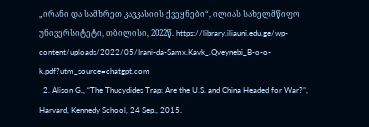„ირანი და სამხრეთ კავკასიის ქვეყნები“, ილიას სახელმწიფო უნივერსიტეტი, თბილისი, 2022წ. https://library.iliauni.edu.ge/wp-content/uploads/2022/05/Irani-da-Samx.Kavk_.Qveynebi_B-o-o-k.pdf?utm_source=chatgpt.com
  2. Alison G., “The Thucydides Trap: Are the U.S. and China Headed for War?”, Harvard, Kennedy School, 24 Sep., 2015.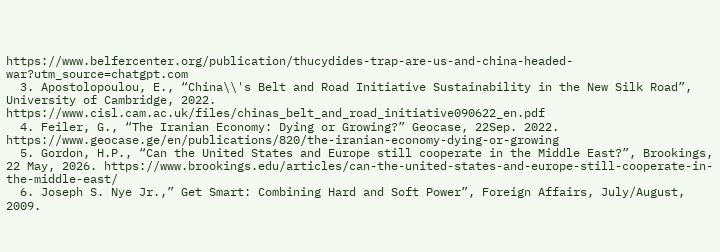https://www.belfercenter.org/publication/thucydides-trap-are-us-and-china-headed-war?utm_source=chatgpt.com
  3. Apostolopoulou, E., “China\\'s Belt and Road Initiative Sustainability in the New Silk Road”, University of Cambridge, 2022. https://www.cisl.cam.ac.uk/files/chinas_belt_and_road_initiative090622_en.pdf
  4. Feiler, G., “The Iranian Economy: Dying or Growing?” Geocase, 22Sep. 2022. https://www.geocase.ge/en/publications/820/the-iranian-economy-dying-or-growing
  5. Gordon, H.P., “Can the United States and Europe still cooperate in the Middle East?”, Brookings, 22 May, 2026. https://www.brookings.edu/articles/can-the-united-states-and-europe-still-cooperate-in-the-middle-east/
  6. Joseph S. Nye Jr.,” Get Smart: Combining Hard and Soft Power”, Foreign Affairs, July/August, 2009.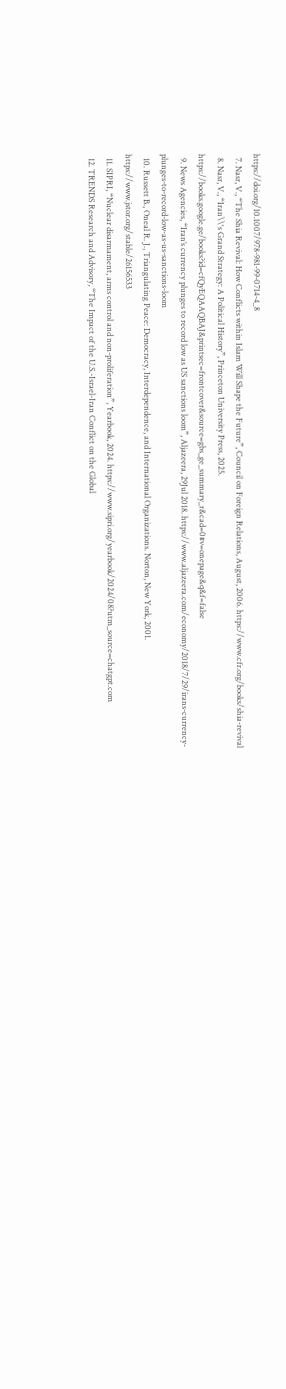https://doi.org/10.1007/978-981-99-0714-4_8
  7. Nasr, V., “The Shia Revival: How Conflicts within Islam Will Shape the Future”, Council on Foreign Relations, August, 2006. https://www.cfr.org/books/shia-revival
  8. Nasr, V., “Iran\\'s Grand Strategy: A Political History”, Princeton University Press, 2025. https://books.google.ge/books?id=cfQyEQAAQBAJ&printsec=frontcover&source=gbs_ge_summary_r&cad=0#v=onepage&q&f=false
  9. News Agencies, “Iran’s currency plunges to record low as US sanctions loom”, Aljazeera, 29Jul 2018. https://www.aljazeera.com/economy/2018/7/29/irans-currency-plunges-to-record-low-as-us-sanctions-loom
  10. Russett B., Oneal R. J., Triangulating Peace: Democracy, Interdependence, and International Organizations. Norton, New York, 2001. https://www.jstor.org/stable/26156533
  11. SIPRI, “Nuclear disarmament, arms control and non-proliferation”, Yearbook, 2024. https://www.sipri.org/yearbook/2024/08?utm_source=chatgpt.com
  12. TRENDS Research and Advisory, “The Impact of the U.S.-Israel-Iran Conflict on the Global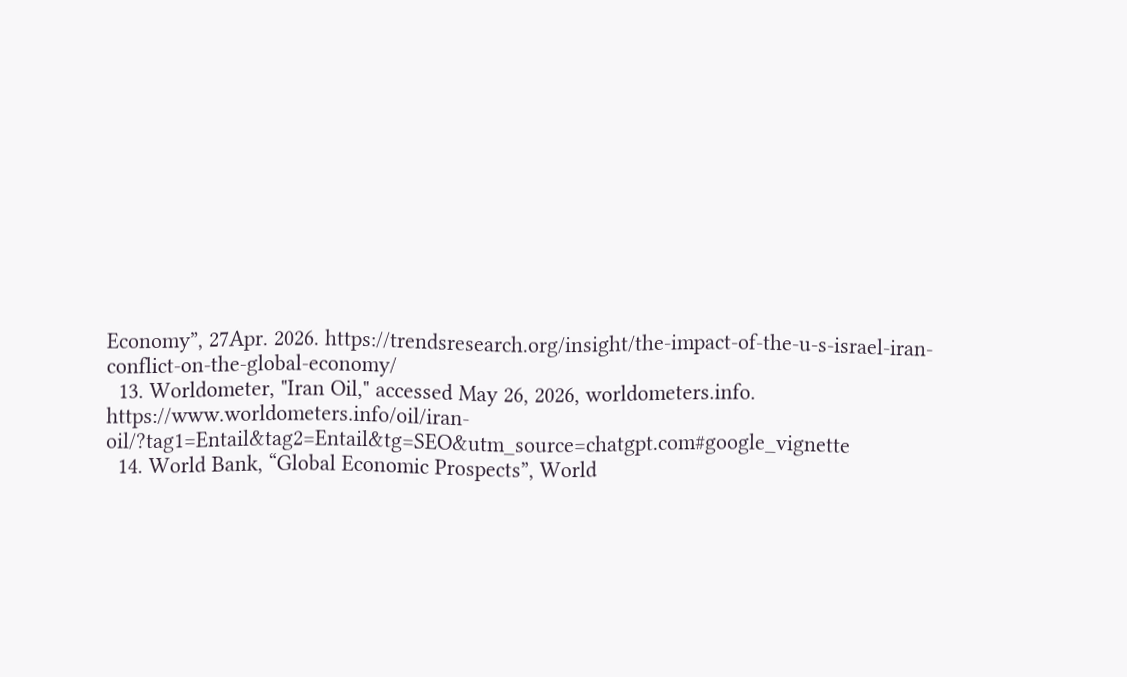Economy”, 27Apr. 2026. https://trendsresearch.org/insight/the-impact-of-the-u-s-israel-iran-conflict-on-the-global-economy/
  13. Worldometer, "Iran Oil," accessed May 26, 2026, worldometers.info. https://www.worldometers.info/oil/iran-oil/?tag1=Entail&tag2=Entail&tg=SEO&utm_source=chatgpt.com#google_vignette
  14. World Bank, “Global Economic Prospects”, World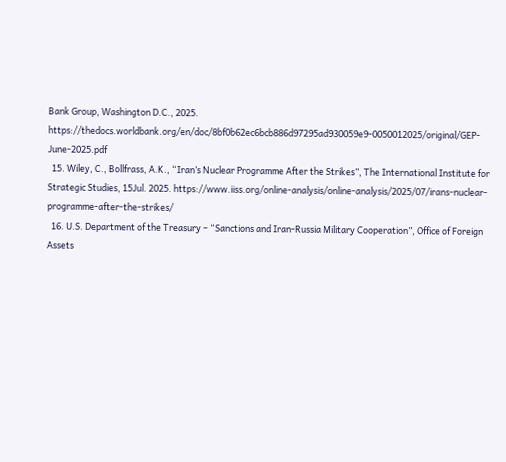Bank Group, Washington D.C., 2025. https://thedocs.worldbank.org/en/doc/8bf0b62ec6bcb886d97295ad930059e9-0050012025/original/GEP-June-2025.pdf
  15. Wiley, C., Bollfrass, A.K., “Iran’s Nuclear Programme After the Strikes”, The International Institute for Strategic Studies, 15Jul. 2025. https://www.iiss.org/online-analysis/online-analysis/2025/07/irans-nuclear-programme-after-the-strikes/
  16. U.S. Department of the Treasury – “Sanctions and Iran-Russia Military Cooperation”, Office of Foreign Assets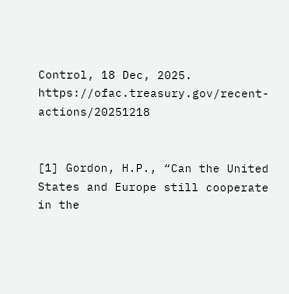Control, 18 Dec, 2025. https://ofac.treasury.gov/recent-actions/20251218


[1] Gordon, H.P., “Can the United States and Europe still cooperate in the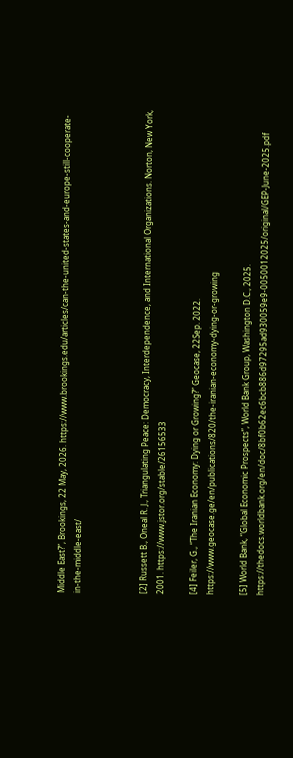Middle East?”, Brookings, 22 May, 2026. https://www.brookings.edu/articles/can-the-united-states-and-europe-still-cooperate-in-the-middle-east/



[2] Russett B., Oneal R. J., Triangulating Peace: Democracy, Interdependence, and International Organizations. Norton, New York, 2001. https://www.jstor.org/stable/26156533

[4] Feiler, G., “The Iranian Economy: Dying or Growing?” Geocase, 22Sep. 2022. https://www.geocase.ge/en/publications/820/the-iranian-economy-dying-or-growing

[5] World Bank, “Global Economic Prospects”, World Bank Group, Washington D.C., 2025. https://thedocs.worldbank.org/en/doc/8bf0b62ec6bcb886d97295ad930059e9-0050012025/original/GEP-June-2025.pdf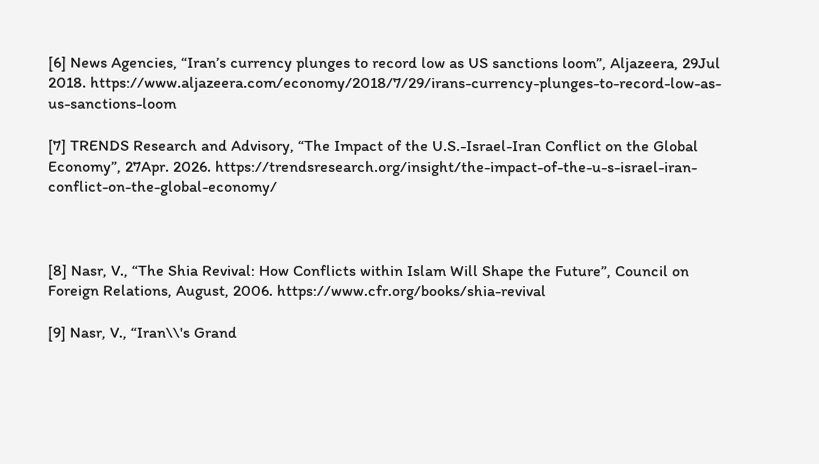[6] News Agencies, “Iran’s currency plunges to record low as US sanctions loom”, Aljazeera, 29Jul 2018. https://www.aljazeera.com/economy/2018/7/29/irans-currency-plunges-to-record-low-as-us-sanctions-loom

[7] TRENDS Research and Advisory, “The Impact of the U.S.-Israel-Iran Conflict on the Global Economy”, 27Apr. 2026. https://trendsresearch.org/insight/the-impact-of-the-u-s-israel-iran-conflict-on-the-global-economy/



[8] Nasr, V., “The Shia Revival: How Conflicts within Islam Will Shape the Future”, Council on Foreign Relations, August, 2006. https://www.cfr.org/books/shia-revival

[9] Nasr, V., “Iran\\'s Grand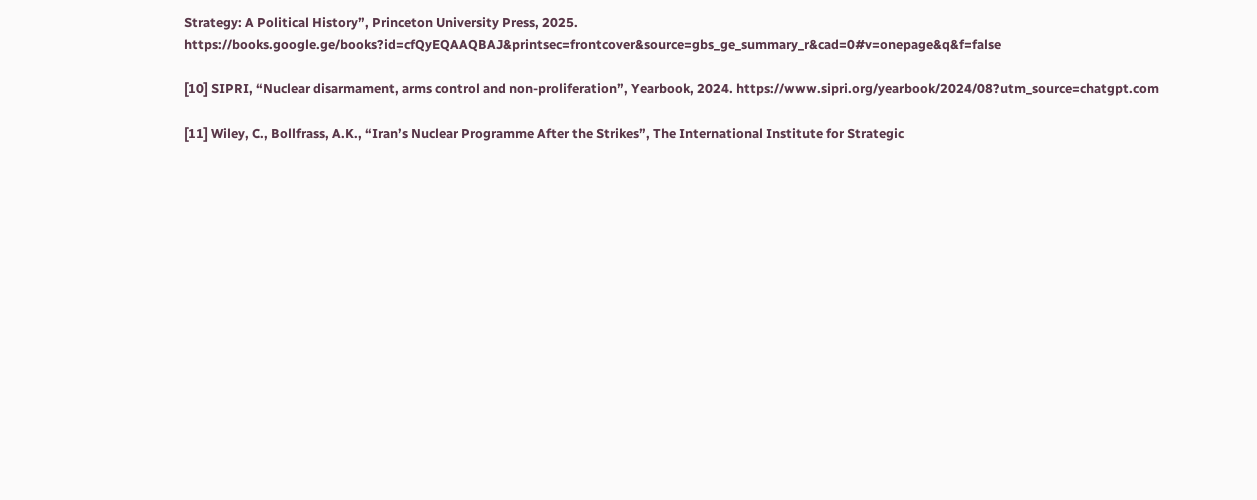Strategy: A Political History”, Princeton University Press, 2025. https://books.google.ge/books?id=cfQyEQAAQBAJ&printsec=frontcover&source=gbs_ge_summary_r&cad=0#v=onepage&q&f=false

[10] SIPRI, “Nuclear disarmament, arms control and non-proliferation”, Yearbook, 2024. https://www.sipri.org/yearbook/2024/08?utm_source=chatgpt.com

[11] Wiley, C., Bollfrass, A.K., “Iran’s Nuclear Programme After the Strikes”, The International Institute for Strategic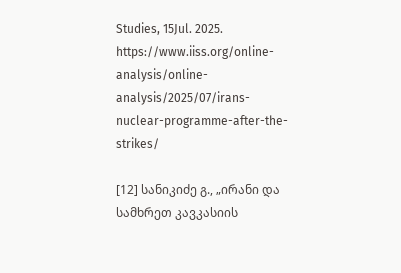Studies, 15Jul. 2025. https://www.iiss.org/online-analysis/online-analysis/2025/07/irans-nuclear-programme-after-the-strikes/

[12] სანიკიძე გ., „ირანი და სამხრეთ კავკასიის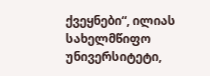ქვეყნები“, ილიას სახელმწიფო უნივერსიტეტი,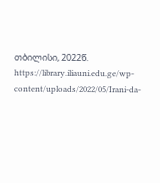თბილისი, 2022წ. https://library.iliauni.edu.ge/wp-content/uploads/2022/05/Irani-da-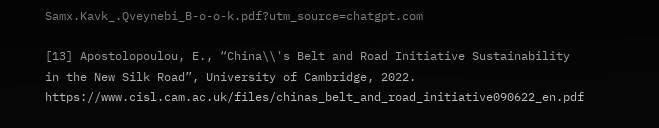Samx.Kavk_.Qveynebi_B-o-o-k.pdf?utm_source=chatgpt.com

[13] Apostolopoulou, E., “China\\'s Belt and Road Initiative Sustainability in the New Silk Road”, University of Cambridge, 2022. https://www.cisl.cam.ac.uk/files/chinas_belt_and_road_initiative090622_en.pdf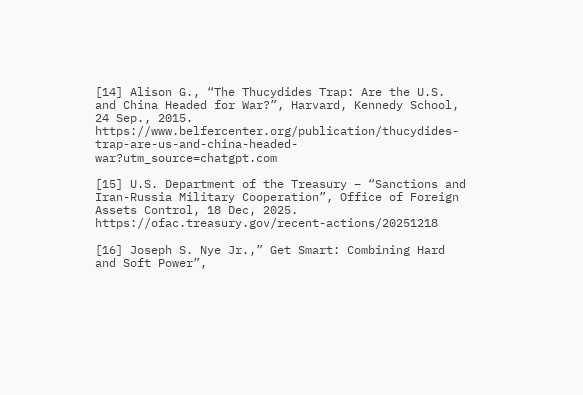[14] Alison G., “The Thucydides Trap: Are the U.S. and China Headed for War?”, Harvard, Kennedy School, 24 Sep., 2015. https://www.belfercenter.org/publication/thucydides-trap-are-us-and-china-headed-war?utm_source=chatgpt.com

[15] U.S. Department of the Treasury – “Sanctions and Iran-Russia Military Cooperation”, Office of Foreign Assets Control, 18 Dec, 2025. https://ofac.treasury.gov/recent-actions/20251218

[16] Joseph S. Nye Jr.,” Get Smart: Combining Hard and Soft Power”,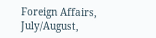Foreign Affairs, July/August,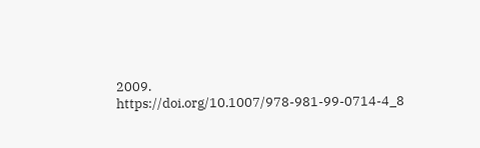2009. https://doi.org/10.1007/978-981-99-0714-4_8